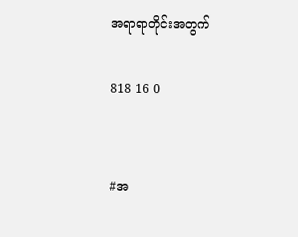အရာရာတိုင်းအတွက်

818 16 0


#အ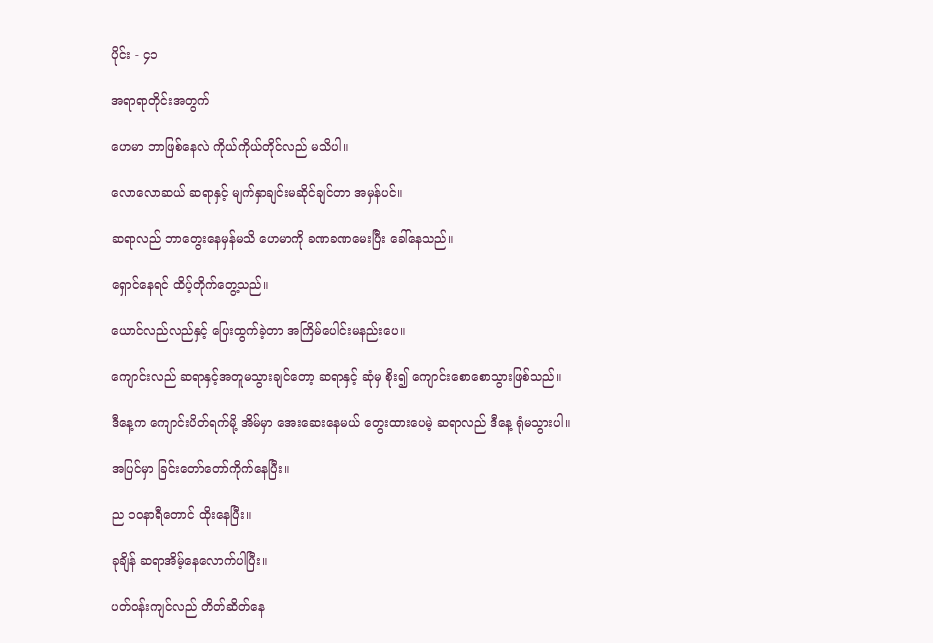ပိုင်း - ၄၁

အရာရာတိုင်းအတွက်

ဟေမာ ဘာဖြစ်နေလဲ ကိုယ်ကိုယ်တိုင်လည် မသိပါ။

လောလောဆယ် ဆရာနှင့် မျက်နှာချင်းမဆိုင်ချင်တာ အမှန်ပင်။

ဆရာလည် ဘာတွေးနေမှန်မသိ ဟေမာကို ခဏခဏမေးပြီး ခေါ်နေသည်။

ရှောင်နေရင် ထိပ့်တိုက်တွေ့သည်။

ယောင်လည်လည်နှင့် ပြေးထွက်ခဲ့တာ အကြိမ်ပေါင်းမနည်းပေ။

ကျောင်းလည် ဆရာနှင့်အတူမသွားချင်တော့ ဆရာနှင့် ဆုံမှ စိုး၍ ကျောင်းစောစောသွားဖြစ်သည်။

ဒီနေ့က ကျောင်းပိတ်ရက်မို့ အိမ်မှာ အေးဆေးနေမယ် တွေးထားပေမဲ့ ဆရာလည် ဒီနေ့ ရုံမသွားပါ။

အပြင်မှာ ခြင်းတော်တော်ကိုက်နေပြီး။

ည ၁၀နာရီတောင် ထိုးနေပြီး။

ခုချိန် ဆရာအိမ့်နေလောက်ပါပြီး။

ပတ်ဝန်းကျင်လည် တိတ်ဆိတ်နေ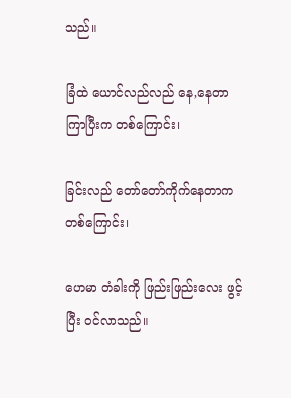သည်။

ခြံထဲ ယောင်လည်လည် နေ,နေတာ ကြာပြီးက တစ်ကြောင်း၊

ခြင်းလည် တော်တော်ကိုက်နေတာက တစ်ကြောင်း၊

ဟေမာ တံခါးကို ဖြည်းဖြည်းလေး ဖွင့်ပြီး ဝင်လာသည်။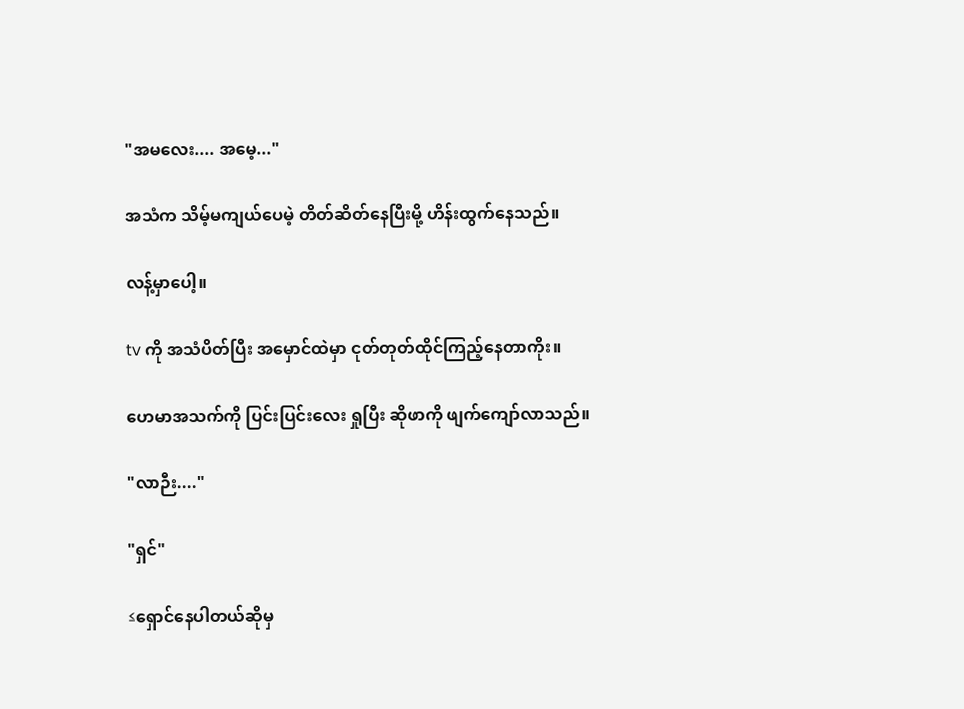"အမလေး.... အမေ့..."

အသံက သိမ့်မကျယ်ပေမဲ့ တိတ်ဆိတ်နေပြီးမို့ ဟိန်းထွက်နေသည်။

လန့်မှာပေါ့။

tv ကို အသံပိတ်ပြီး အမှောင်ထဲမှာ ငုတ်တုတ်ထိုင်ကြည့်နေတာကိုး။

ဟေမာအသက်ကို ပြင်းပြင်းလေး ရှုပြီး ဆိုဖာကို ဖျက်ကျော်လာသည်။

"လာဉီး...."

"ရှင်"

≤ရှောင်နေပါတယ်ဆိုမှ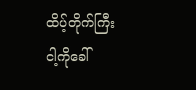ထိပ့်တိုက်ကြီး ငါ့ကိုခေါ်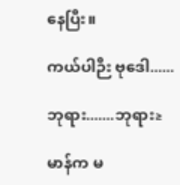နေပြီး။

ကယ်ပါဉီး ဗုဒေါ......

ဘုရား.......ဘုရား≥

မာန်က မ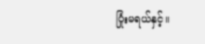ပြုံးမရယ်နှင့်။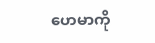ဟေမာကို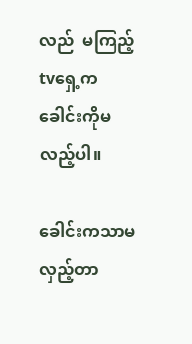လည်  မကြည့် tvရှေ့က ခေါင်းကိုမလည့်ပါ။

ခေါင်းကသာမလှည့်တာ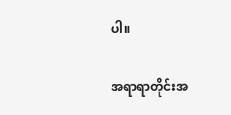ပါ။

အရာရာတိုင်းအ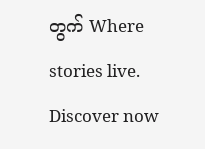တွက် Where stories live. Discover now